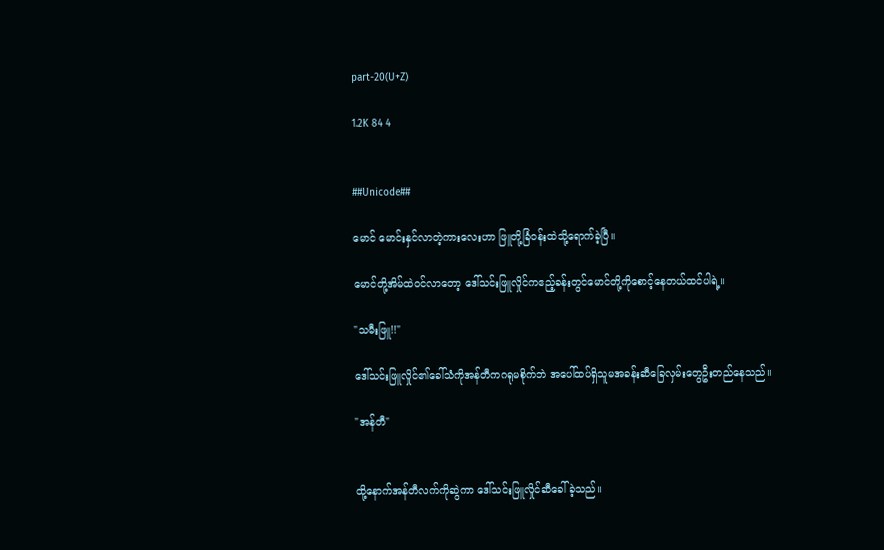part-20(U+Z)

1.2K 84 4


##Unicode##

မောင် မောင်းနှင်လာတဲ့ကားလေးဟာ ဖြူတို့ခြံဝန်းထဲသို့ရောက်ခဲ့ပြီ။

မောင်တို့အိမ်ထဲဝင်လာတော့ ဒေါ်သင်းဖြူလှိုင်ကဧည့်ခန်းတွင်မောင်တို့ကိုစောင့်နေတယ်ထင်ပါရဲ့။

"သမီးဖြူ!!"

ဒေါ်သင်းဖြူလှိုင်၏ခေါ်သံကိုအန်တီကဂရုမစိုက်ဘဲ အပေါ်ထပ်ရှိသူမအခန်းဆီခြေလှမ်းတွေဦးတည်နေသည်။

"အန်တီ"


ထို့နောက်အန်တီလက်ကိုဆွဲကာ ဒေါ်သင်းဖြူလှိုင်ဆီခေါ်ခဲ့သည်။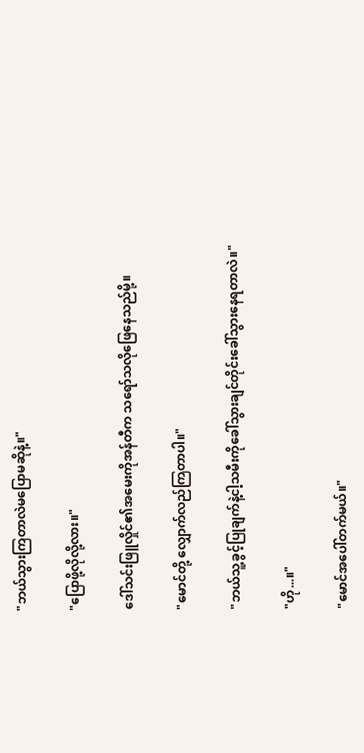"ဘယ်သွားကြတာလဲမပြောမဆိုနဲ့။"

"ပြောဖို့လိုလို့လား။"

ဒေါ်သင်းဖြူလှိုင်၏အမေးကိုအန်တီက သရော်သလိုဖြေနေသည်မို့။

"မောင်တို့ လျှောက်လည်ကြတာပါ။"

"ဘယ်သူ့ခွင့်ပြုချက်နဲ့ငါ့သမီးကိုခေါ်သွားချင်တိုင်းခေါ်သွားနေရတာလဲ။"

"ဟို...။"

"မောင်အပေါ်တက်မယ်။"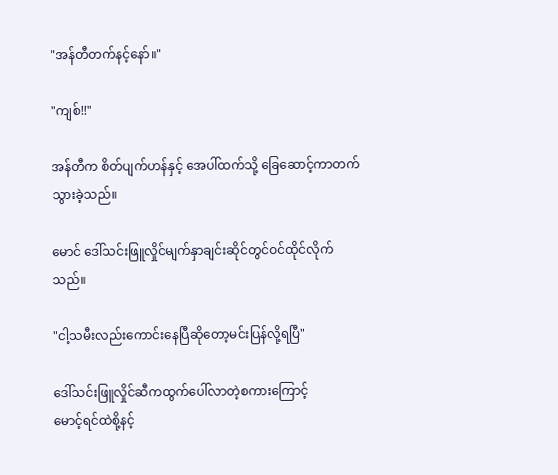"အန်တီတက်နင့်နော်။"

"ကျစ်!!"

အန်တီက စိတ်ပျက်ဟန်နှင့် အေပါ်ထက်သို့ ခြေဆောင့်ကာတက်သွားခဲ့သည်။

မောင် ဒေါ်သင်းဖြူလှိုင်မျက်နှာချင်းဆိုင်တွင်ဝင်ထိုင်လိုက်သည်။

"ငါ့သမီးလည်းကောင်းနေပြီဆိုတော့မင်းပြန်လို့ရပြီ"

ဒေါ်သင်းဖြူလှိုင်ဆီကထွက်ပေါ်လာတဲ့စကားကြောင့်
မောင့်ရင်ထဲစို့နင့်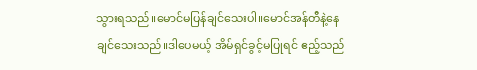သွားရသည်။မောင်မပြန်ချင်သေးပါ။မောင်အန်တီနဲ့နေချင်သေးသည်။ဒါပေမယ့် အိမ်ရှင်ခွင့်မပြုရင် ဧည့်သည်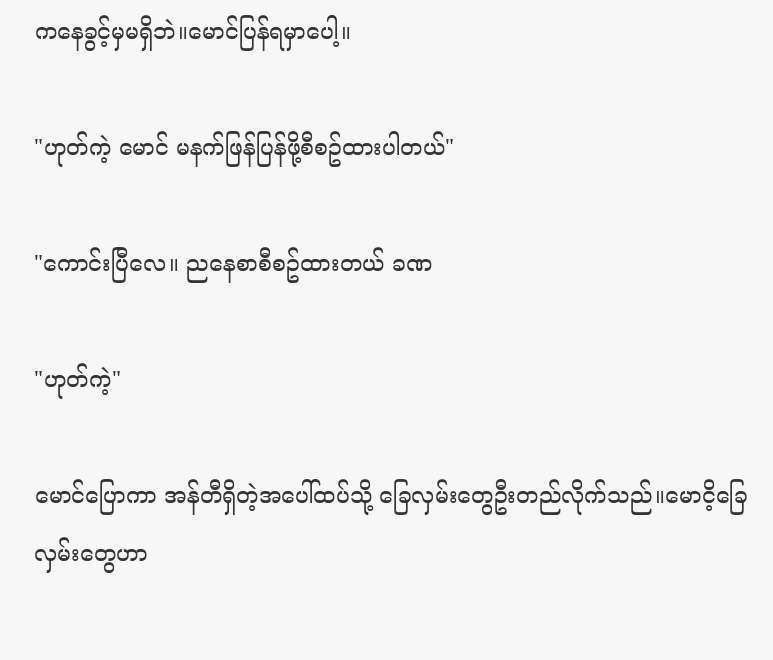ကနေခွင့်မှမရှိဘဲ။မောင်ပြန်ရမှာပေါ့။

"ဟုတ်ကဲ့ မောင် မနက်ဖြန်ပြန်ဖို့စီစဥ်ထားပါတယ်"

"ကောင်းပြီလေ။ ညနေစာစီစဥ်ထားတယ် ခဏ

"ဟုတ်ကဲ့"

မောင်ပြောကာ အန်တီရှိတဲ့အပေါ်ထပ်သို့ ခြေလှမ်းတွေဦးတည်လိုက်သည်။မောငိ့ခြေလှမ်းတွေဟာ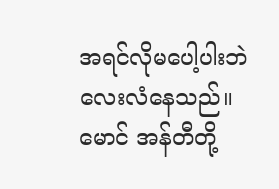အရင်လိုမပေါ့ပါးဘဲ လေးလံနေသည်။မောင် အန်တီတို့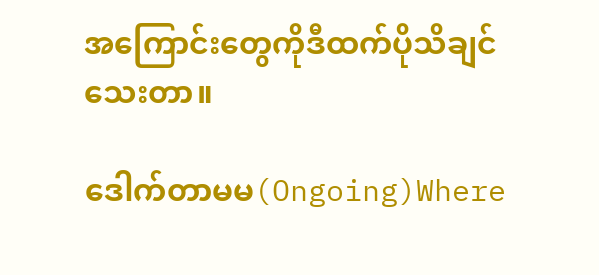အကြောင်းတွေကိုဒီထက်ပိုသိချင်သေးတာ။

ဒေါက်တာမမ(Ongoing)Where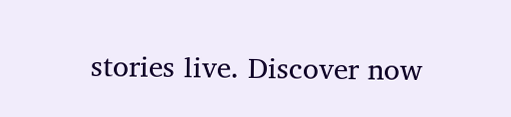stories live. Discover now